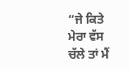“ਜੇ ਕਿਤੇ ਮੇਰਾ ਵੱਸ ਚੱਲੇ ਤਾਂ ਮੈਂ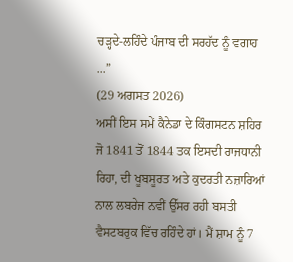ਚੜ੍ਹਦੇ-ਲਹਿੰਦੇ ਪੰਜਾਬ ਦੀ ਸਰਹੱਦ ਨੂੰ ਵਗਾਹ ...”
(29 ਅਗਸਤ 2026)
ਅਸੀਂ ਇਸ ਸਮੇਂ ਕੈਨੇਡਾ ਦੇ ਕਿੰਗਸਟਨ ਸ਼ਹਿਰ ਜੋ 1841 ਤੋਂ 1844 ਤਕ ਇਸਦੀ ਰਾਜਧਾਨੀ ਰਿਹਾ, ਦੀ ਖੂਬਸੂਰਤ ਅਤੇ ਕੁਦਰਤੀ ਨਜ਼ਾਰਿਆਂ ਨਾਲ ਲਬਰੇਜ ਨਵੀਂ ਉੱਸਰ ਰਹੀ ਬਸਤੀ ਵੈਸਟਬਰੁਕ ਵਿੱਚ ਰਹਿੰਦੇ ਹਾਂ। ਮੈਂ ਸ਼ਾਮ ਨੂੰ 7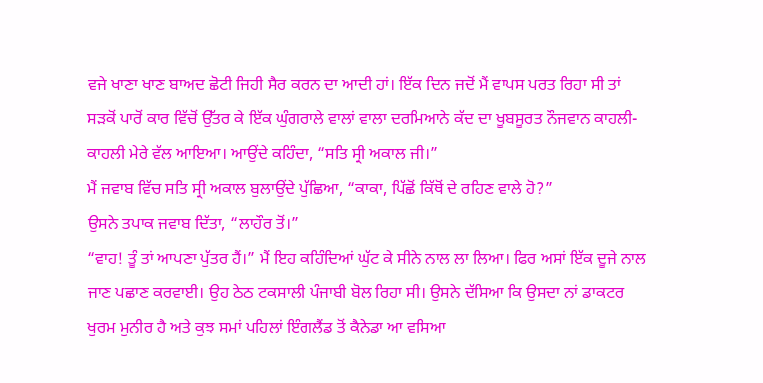ਵਜੇ ਖਾਣਾ ਖਾਣ ਬਾਅਦ ਛੋਟੀ ਜਿਹੀ ਸੈਰ ਕਰਨ ਦਾ ਆਦੀ ਹਾਂ। ਇੱਕ ਦਿਨ ਜਦੋਂ ਮੈਂ ਵਾਪਸ ਪਰਤ ਰਿਹਾ ਸੀ ਤਾਂ ਸੜਕੋਂ ਪਾਰੋਂ ਕਾਰ ਵਿੱਚੋਂ ਉੱਤਰ ਕੇ ਇੱਕ ਘੁੰਗਰਾਲੇ ਵਾਲਾਂ ਵਾਲਾ ਦਰਮਿਆਨੇ ਕੱਦ ਦਾ ਖੂਬਸੂਰਤ ਨੌਜਵਾਨ ਕਾਹਲੀ-ਕਾਹਲੀ ਮੇਰੇ ਵੱਲ ਆਇਆ। ਆਉਂਦੇ ਕਹਿੰਦਾ, “ਸਤਿ ਸ੍ਰੀ ਅਕਾਲ ਜੀ।”
ਮੈਂ ਜਵਾਬ ਵਿੱਚ ਸਤਿ ਸ੍ਰੀ ਅਕਾਲ ਬੁਲਾਉਂਦੇ ਪੁੱਛਿਆ, “ਕਾਕਾ, ਪਿੱਛੋਂ ਕਿੱਥੋਂ ਦੇ ਰਹਿਣ ਵਾਲੇ ਹੋ?”
ਉਸਨੇ ਤਪਾਕ ਜਵਾਬ ਦਿੱਤਾ, “ਲਾਹੌਰ ਤੋਂ।”
“ਵਾਹ! ਤੂੰ ਤਾਂ ਆਪਣਾ ਪੁੱਤਰ ਹੈਂ।” ਮੈਂ ਇਹ ਕਹਿੰਦਿਆਂ ਘੁੱਟ ਕੇ ਸੀਨੇ ਨਾਲ ਲਾ ਲਿਆ। ਫਿਰ ਅਸਾਂ ਇੱਕ ਦੂਜੇ ਨਾਲ ਜਾਣ ਪਛਾਣ ਕਰਵਾਈ। ਉਹ ਠੇਠ ਟਕਸਾਲੀ ਪੰਜਾਬੀ ਬੋਲ ਰਿਹਾ ਸੀ। ਉਸਨੇ ਦੱਸਿਆ ਕਿ ਉਸਦਾ ਨਾਂ ਡਾਕਟਰ ਖੁਰਮ ਮੁਨੀਰ ਹੈ ਅਤੇ ਕੁਝ ਸਮਾਂ ਪਹਿਲਾਂ ਇੰਗਲੈਂਡ ਤੋਂ ਕੈਨੇਡਾ ਆ ਵਸਿਆ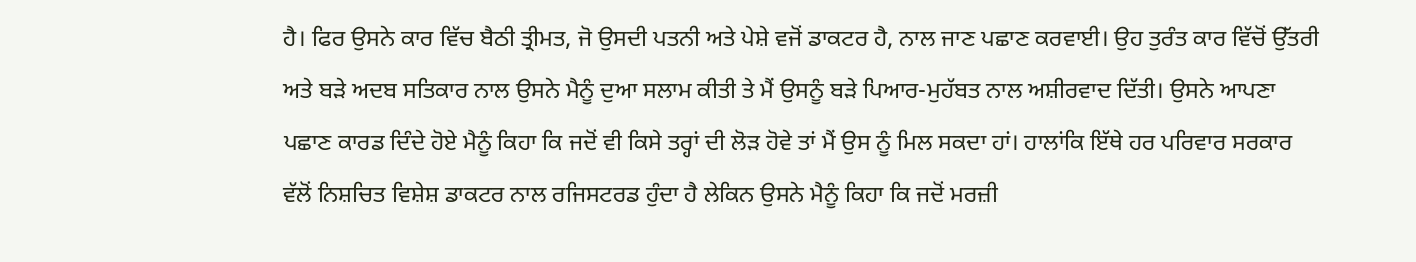ਹੈ। ਫਿਰ ਉਸਨੇ ਕਾਰ ਵਿੱਚ ਬੈਠੀ ਤ੍ਰੀਮਤ, ਜੋ ਉਸਦੀ ਪਤਨੀ ਅਤੇ ਪੇਸ਼ੇ ਵਜੋਂ ਡਾਕਟਰ ਹੈ, ਨਾਲ ਜਾਣ ਪਛਾਣ ਕਰਵਾਈ। ਉਹ ਤੁਰੰਤ ਕਾਰ ਵਿੱਚੋਂ ਉੱਤਰੀ ਅਤੇ ਬੜੇ ਅਦਬ ਸਤਿਕਾਰ ਨਾਲ ਉਸਨੇ ਮੈਨੂੰ ਦੁਆ ਸਲਾਮ ਕੀਤੀ ਤੇ ਮੈਂ ਉਸਨੂੰ ਬੜੇ ਪਿਆਰ-ਮੁਹੱਬਤ ਨਾਲ ਅਸ਼ੀਰਵਾਦ ਦਿੱਤੀ। ਉਸਨੇ ਆਪਣਾ ਪਛਾਣ ਕਾਰਡ ਦਿੰਦੇ ਹੋਏ ਮੈਨੂੰ ਕਿਹਾ ਕਿ ਜਦੋਂ ਵੀ ਕਿਸੇ ਤਰ੍ਹਾਂ ਦੀ ਲੋੜ ਹੋਵੇ ਤਾਂ ਮੈਂ ਉਸ ਨੂੰ ਮਿਲ ਸਕਦਾ ਹਾਂ। ਹਾਲਾਂਕਿ ਇੱਥੇ ਹਰ ਪਰਿਵਾਰ ਸਰਕਾਰ ਵੱਲੋਂ ਨਿਸ਼ਚਿਤ ਵਿਸ਼ੇਸ਼ ਡਾਕਟਰ ਨਾਲ ਰਜਿਸਟਰਡ ਹੁੰਦਾ ਹੈ ਲੇਕਿਨ ਉਸਨੇ ਮੈਨੂੰ ਕਿਹਾ ਕਿ ਜਦੋਂ ਮਰਜ਼ੀ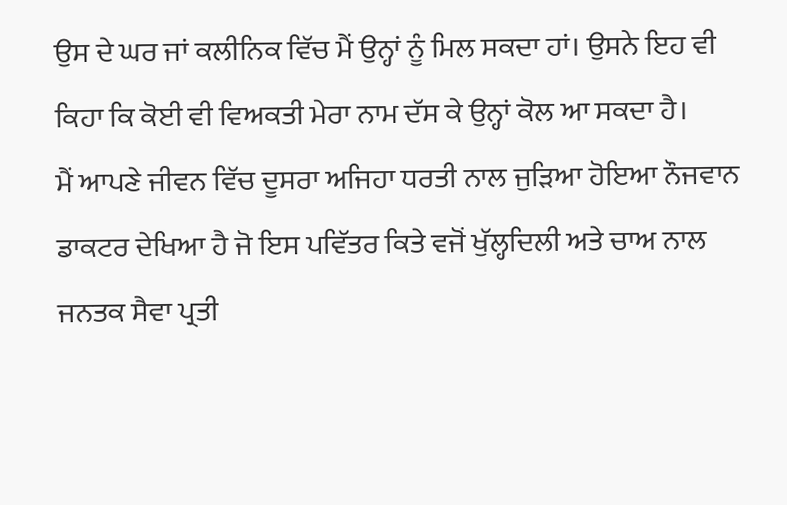ਉਸ ਦੇ ਘਰ ਜਾਂ ਕਲੀਨਿਕ ਵਿੱਚ ਮੈਂ ਉਨ੍ਹਾਂ ਨੂੰ ਮਿਲ ਸਕਦਾ ਹਾਂ। ਉਸਨੇ ਇਹ ਵੀ ਕਿਹਾ ਕਿ ਕੋਈ ਵੀ ਵਿਅਕਤੀ ਮੇਰਾ ਨਾਮ ਦੱਸ ਕੇ ਉਨ੍ਹਾਂ ਕੋਲ ਆ ਸਕਦਾ ਹੈ।
ਮੈਂ ਆਪਣੇ ਜੀਵਨ ਵਿੱਚ ਦੂਸਰਾ ਅਜਿਹਾ ਧਰਤੀ ਨਾਲ ਜੁੜਿਆ ਹੋਇਆ ਨੌਜਵਾਨ ਡਾਕਟਰ ਦੇਖਿਆ ਹੈ ਜੋ ਇਸ ਪਵਿੱਤਰ ਕਿਤੇ ਵਜੋਂ ਖੁੱਲ੍ਹਦਿਲੀ ਅਤੇ ਚਾਅ ਨਾਲ ਜਨਤਕ ਸੈਵਾ ਪ੍ਰਤੀ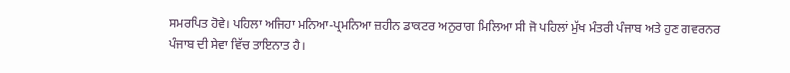ਸਮਰਪਿਤ ਹੋਵੇ। ਪਹਿਲਾ ਅਜਿਹਾ ਮਨਿਆ-ਪ੍ਰਮਨਿਆ ਜ਼ਹੀਨ ਡਾਕਟਰ ਅਨੁਰਾਗ ਮਿਲਿਆ ਸੀ ਜੋ ਪਹਿਲਾਂ ਮੁੱਖ ਮੰਤਰੀ ਪੰਜਾਬ ਅਤੇ ਹੁਣ ਗਵਰਨਰ ਪੰਜਾਬ ਦੀ ਸੇਵਾ ਵਿੱਚ ਤਾਇਨਾਤ ਹੈ।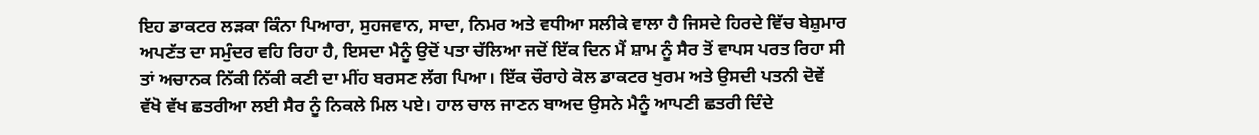ਇਹ ਡਾਕਟਰ ਲੜਕਾ ਕਿੰਨਾ ਪਿਆਰਾ, ਸੁਹਜਵਾਨ, ਸਾਦਾ, ਨਿਮਰ ਅਤੇ ਵਧੀਆ ਸਲੀਕੇ ਵਾਲਾ ਹੈ ਜਿਸਦੇ ਹਿਰਦੇ ਵਿੱਚ ਬੇਸ਼ੁਮਾਰ ਅਪਣੱਤ ਦਾ ਸਮੁੰਦਰ ਵਹਿ ਰਿਹਾ ਹੈ, ਇਸਦਾ ਮੈਨੂੰ ਉਦੋਂ ਪਤਾ ਚੱਲਿਆ ਜਦੋਂ ਇੱਕ ਦਿਨ ਮੈਂ ਸ਼ਾਮ ਨੂੰ ਸੈਰ ਤੋਂ ਵਾਪਸ ਪਰਤ ਰਿਹਾ ਸੀ ਤਾਂ ਅਚਾਨਕ ਨਿੱਕੀ ਨਿੱਕੀ ਕਣੀ ਦਾ ਮੀਂਹ ਬਰਸਣ ਲੱਗ ਪਿਆ। ਇੱਕ ਚੌਰਾਹੇ ਕੋਲ ਡਾਕਟਰ ਖੁਰਮ ਅਤੇ ਉਸਦੀ ਪਤਨੀ ਦੋਵੇਂ ਵੱਖੋ ਵੱਖ ਛਤਰੀਆ ਲਈ ਸੈਰ ਨੂੰ ਨਿਕਲੇ ਮਿਲ ਪਏ। ਹਾਲ ਚਾਲ ਜਾਣਨ ਬਾਅਦ ਉਸਨੇ ਮੈਨੂੰ ਆਪਣੀ ਛਤਰੀ ਦਿੰਦੇ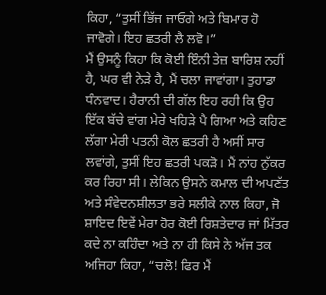ਕਿਹਾ, “ਤੁਸੀਂ ਭਿੱਜ ਜਾਓਗੇ ਅਤੇ ਬਿਮਾਰ ਹੋ ਜਾਵੋਗੇ। ਇਹ ਛਤਰੀ ਲੈ ਲਵੋ।”
ਮੈਂ ਉਸਨੂੰ ਕਿਹਾ ਕਿ ਕੋਈ ਇੰਨੀ ਤੇਜ਼ ਬਾਰਿਸ਼ ਨਹੀਂ ਹੈ, ਘਰ ਵੀ ਨੇੜੇ ਹੈ, ਮੈਂ ਚਲਾ ਜਾਵਾਂਗਾ। ਤੁਹਾਡਾ ਧੰਨਵਾਦ। ਹੈਰਾਨੀ ਦੀ ਗੱਲ ਇਹ ਰਹੀ ਕਿ ਉਹ ਇੱਕ ਬੱਚੇ ਵਾਂਗ ਮੇਰੇ ਖਹਿੜੇ ਪੈ ਗਿਆ ਅਤੇ ਕਹਿਣ ਲੱਗਾ ਮੇਰੀ ਪਤਨੀ ਕੋਲ ਛਤਰੀ ਹੈ ਅਸੀਂ ਸਾਰ ਲਵਾਂਗੇ, ਤੁਸੀਂ ਇਹ ਛਤਰੀ ਪਕੜੋ। ਮੈਂ ਨਾਂਹ ਨੁੱਕਰ ਕਰ ਰਿਹਾ ਸੀ। ਲੇਕਿਨ ਉਸਨੇ ਕਮਾਲ ਦੀ ਅਪਣੱਤ ਅਤੇ ਸੰਵੇਦਨਸ਼ੀਲਤਾ ਭਰੇ ਸਲੀਕੇ ਨਾਲ ਕਿਹਾ, ਜੋ ਸ਼ਾਇਦ ਇਵੇਂ ਮੇਰਾ ਹੋਰ ਕੋਈ ਰਿਸ਼ਤੇਦਾਰ ਜਾਂ ਮਿੱਤਰ ਕਦੇ ਨਾ ਕਹਿੰਦਾ ਅਤੇ ਨਾ ਹੀ ਕਿਸੇ ਨੇ ਅੱਜ ਤਕ ਅਜਿਹਾ ਕਿਹਾ, “ਚਲੋ! ਫਿਰ ਮੈਂ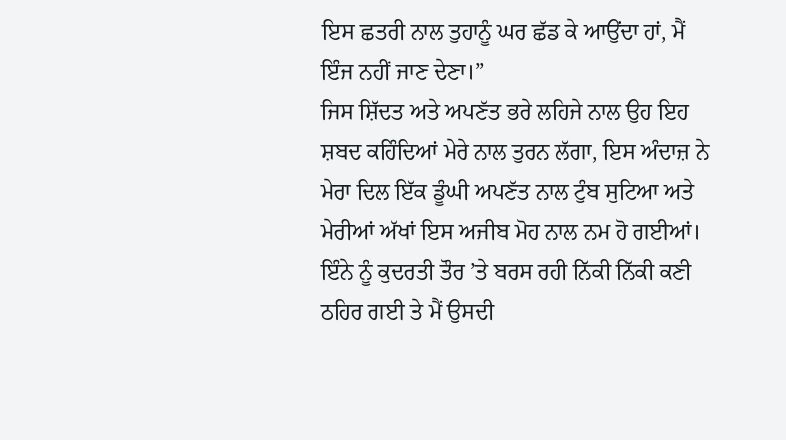ਇਸ ਛਤਰੀ ਨਾਲ ਤੁਹਾਨੂੰ ਘਰ ਛੱਡ ਕੇ ਆਉਂਦਾ ਹਾਂ, ਮੈਂ ਇੰਜ ਨਹੀਂ ਜਾਣ ਦੇਣਾ।”
ਜਿਸ ਸ਼ਿੱਦਤ ਅਤੇ ਅਪਣੱਤ ਭਰੇ ਲਹਿਜੇ ਨਾਲ ਉਹ ਇਹ ਸ਼ਬਦ ਕਹਿੰਦਿਆਂ ਮੇਰੇ ਨਾਲ ਤੁਰਨ ਲੱਗਾ, ਇਸ ਅੰਦਾਜ਼ ਨੇ ਮੇਰਾ ਦਿਲ ਇੱਕ ਡੂੰਘੀ ਅਪਣੱਤ ਨਾਲ ਟੁੰਬ ਸੁਟਿਆ ਅਤੇ ਮੇਰੀਆਂ ਅੱਖਾਂ ਇਸ ਅਜੀਬ ਮੋਹ ਨਾਲ ਨਮ ਹੋ ਗਈਆਂ। ਇੰਨੇ ਨੂੰ ਕੁਦਰਤੀ ਤੌਰ ’ਤੇ ਬਰਸ ਰਹੀ ਨਿੱਕੀ ਨਿੱਕੀ ਕਣੀ ਠਹਿਰ ਗਈ ਤੇ ਮੈਂ ਉਸਦੀ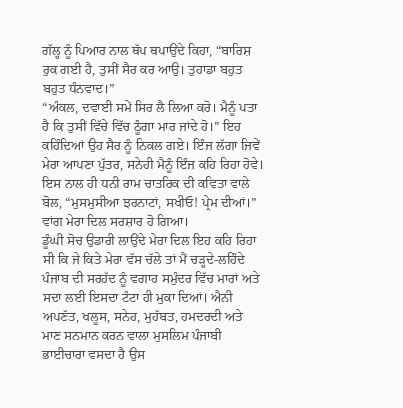ਗੱਲ੍ਹ ਨੂੰ ਪਿਆਰ ਨਾਲ ਥੱਪ ਥਪਾਉਂਦੇ ਕਿਹਾ, “ਬਾਰਿਸ਼ ਰੁਕ ਗਈ ਹੈ, ਤੁਸੀਂ ਸੈਰ ਕਰ ਆਉ। ਤੁਹਾਡਾ ਬਹੁਤ ਬਹੁਤ ਧੰਨਵਾਦ।”
“ਅੰਕਲ, ਦਵਾਈ ਸਮੇਂ ਸਿਰ ਲੈ ਲਿਆ ਕਰੋ। ਮੈਨੂੰ ਪਤਾ ਹੈ ਕਿ ਤੁਸੀਂ ਵਿੱਚੇ ਵਿੱਚ ਠੂੰਗਾ ਮਾਰ ਜਾਂਦੇ ਹੋ।” ਇਹ ਕਹਿੰਦਿਆਂ ਉਹ ਸੈਰ ਨੂੰ ਨਿਕਲ ਗਏ। ਇੰਜ ਲੱਗਾ ਜਿਵੇਂ ਮੇਰਾ ਆਪਣਾ ਪੁੱਤਰ, ਸਨੇਹੀ ਮੈਨੂੰ ਇੰਜ ਕਹਿ ਰਿਹਾ ਹੋਵੇ। ਇਸ ਨਾਲ ਹੀ ਧਨੀ ਰਾਮ ਚਾਤਰਿਕ ਦੀ ਕਵਿਤਾ ਵਾਲੇ ਬੋਲ, “ਮੁਸਮੁਸੀਆ ਝਰਨਾਟਾਂ, ਸਖੀਓ! ਪ੍ਰੇਮ ਦੀਆਂ।” ਵਾਂਗ ਮੇਰਾ ਦਿਲ ਸਰਸ਼ਾਰ ਹੋ ਗਿਆ।
ਡੂੰਘੀ ਸੋਚ ਉਡਾਰੀ ਲਾਉਂਦੇ ਮੇਰਾ ਦਿਲ ਇਹ ਕਹਿ ਰਿਹਾ ਸੀ ਕਿ ਜੇ ਕਿਤੇ ਮੇਰਾ ਵੱਸ ਚੱਲੇ ਤਾਂ ਮੈਂ ਚੜ੍ਹਦੇ-ਲਹਿੰਦੇ ਪੰਜਾਬ ਦੀ ਸਰਹੱਦ ਨੂੰ ਵਗਾਹ ਸਮੁੰਦਰ ਵਿੱਚ ਮਾਰਾਂ ਅਤੇ ਸਦਾ ਲਈ ਇਸਦਾ ਟੰਟਾ ਹੀ ਮੁਕਾ ਦਿਆਂ। ਐਨੀ ਅਪਣੱਤ, ਖਲੂਸ, ਸਨੇਹ, ਮੁਹੱਬਤ, ਹਮਦਰਦੀ ਅਤੇ ਮਾਣ ਸਨਮਾਨ ਕਰਨ ਵਾਲਾ ਮੁਸਲਿਮ ਪੰਜਾਬੀ ਭਾਈਚਾਰਾ ਵਸਦਾ ਹੈ ਉਸ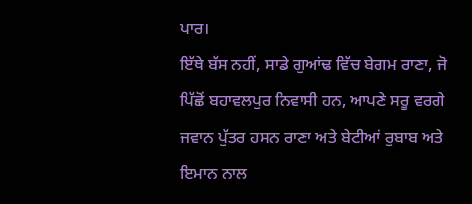ਪਾਰ।
ਇੱਥੇ ਬੱਸ ਨਹੀਂ, ਸਾਡੇ ਗੁਆਂਢ ਵਿੱਚ ਬੇਗਮ ਰਾਣਾ, ਜੋ ਪਿੱਛੋਂ ਬਹਾਵਲਪੁਰ ਨਿਵਾਸੀ ਹਨ, ਆਪਣੇ ਸਰੂ ਵਰਗੇ ਜਵਾਨ ਪੁੱਤਰ ਹਸਨ ਰਾਣਾ ਅਤੇ ਬੇਟੀਆਂ ਰੁਬਾਬ ਅਤੇ ਇਮਾਨ ਨਾਲ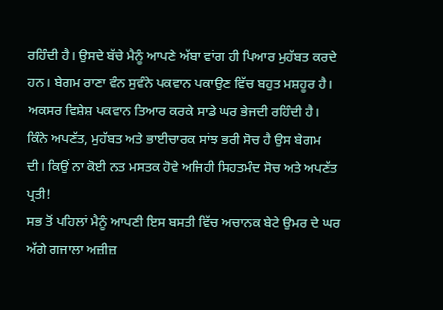ਰਹਿੰਦੀ ਹੈ। ਉਸਦੇ ਬੱਚੇ ਮੈਨੂੰ ਆਪਣੇ ਅੱਬਾ ਵਾਂਗ ਹੀ ਪਿਆਰ ਮੁਹੱਬਤ ਕਰਦੇ ਹਨ। ਬੇਗਮ ਰਾਣਾ ਵੰਨ ਸੁਵੰਨੇ ਪਕਵਾਨ ਪਕਾਉਣ ਵਿੱਚ ਬਹੁਤ ਮਸ਼ਹੂਰ ਹੈ। ਅਕਸਰ ਵਿਸ਼ੇਸ਼ ਪਕਵਾਨ ਤਿਆਰ ਕਰਕੇ ਸਾਡੇ ਘਰ ਭੇਜਦੀ ਰਹਿੰਦੀ ਹੈ। ਕਿੰਨੇ ਅਪਣੱਤ, ਮੁਹੱਬਤ ਅਤੇ ਭਾਈਚਾਰਕ ਸਾਂਝ ਭਰੀ ਸੋਚ ਹੈ ਉਸ ਬੇਗਮ ਦੀ। ਕਿਉਂ ਨਾ ਕੋਈ ਨਤ ਮਸਤਕ ਹੋਵੇ ਅਜਿਹੀ ਸਿਹਤਮੰਦ ਸੋਚ ਅਤੇ ਅਪਣੱਤ ਪ੍ਰਤੀ!
ਸਭ ਤੋਂ ਪਹਿਲਾਂ ਮੈਨੂੰ ਆਪਣੀ ਇਸ ਬਸਤੀ ਵਿੱਚ ਅਚਾਨਕ ਬੇਟੇ ਉਮਰ ਦੇ ਘਰ ਅੱਗੇ ਗਜਾਲਾ ਅਜ਼ੀਜ਼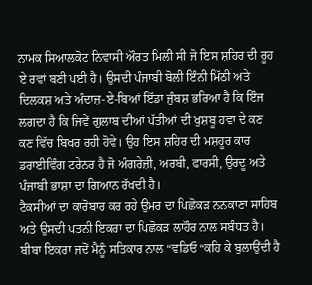ਨਾਮਕ ਸਿਆਲਕੋਟ ਨਿਵਾਸੀ ਔਰਤ ਮਿਲੀ ਸੀ ਜੋ ਇਸ ਸ਼ਹਿਰ ਦੀ ਰੂਹ ਏ ਰਵਾਂ ਬਣੀ ਪਈ ਹੈ। ਉਸਦੀ ਪੰਜਾਬੀ ਬੋਲੀ ਇੰਨੀ ਮਿੱਠੀ ਅਤੇ ਦਿਲਕਸ਼ ਅਤੇ ਅੰਦਾਜ਼-ਏ-ਬਿਆਂ ਇੱਡਾ ਜੁੰਬਸ਼ ਭਰਿਆ ਹੈ ਕਿ ਇੰਜ ਲਗਦਾ ਹੈ ਕਿ ਜਿਵੇਂ ਗੁਲਾਬ ਦੀਆਂ ਪੱਤੀਆਂ ਦੀ ਖੁਸ਼ਬੂ ਹਵਾ ਦੇ ਕਣ ਕਣ ਵਿੱਚ ਬਿਖਰ ਰਹੀ ਹੋਵੇ। ਉਹ ਇਸ ਸ਼ਹਿਰ ਦੀ ਮਸ਼ਹੂਰ ਕਾਰ ਡਰਾਈਵਿੰਗ ਟਰੇਨਰ ਹੈ ਜੋ ਅੰਗਰੇਜ਼ੀ, ਅਰਬੀ, ਫਾਰਸੀ, ਉਰਦੂ ਅਤੇ ਪੰਜਾਬੀ ਭਾਸ਼ਾ ਦਾ ਗਿਆਨ ਰੱਖਦੀ ਹੈ।
ਟੈਕਸੀਆਂ ਦਾ ਕਾਰੋਬਾਰ ਕਰ ਰਹੇ ਉਮਰ ਦਾ ਪਿਛੋਕੜ ਨਨਕਾਣਾ ਸਾਹਿਬ ਅਤੇ ਉਸਦੀ ਪਤਨੀ ਇਕਰਾ ਦਾ ਪਿਛੋਕੜ ਲਾਹੌਰ ਨਾਲ ਸਬੰਧਤ ਹੈ। ਬੀਬਾ ਇਕਰਾ ਜਦੋਂ ਮੈਨੂੰ ਸਤਿਕਾਰ ਨਾਲ “ਵਡਿਓ “ਕਹਿ ਕੇ ਬੁਲਾਉਂਦੀ ਹੈ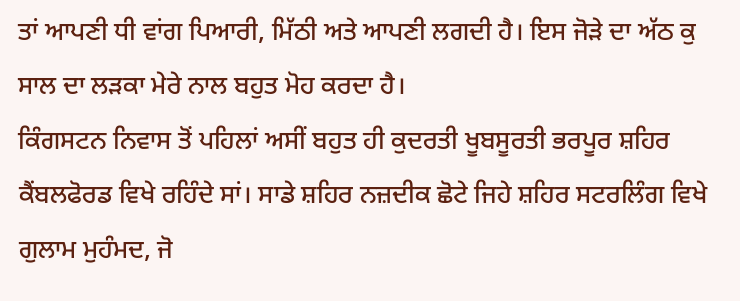ਤਾਂ ਆਪਣੀ ਧੀ ਵਾਂਗ ਪਿਆਰੀ, ਮਿੱਠੀ ਅਤੇ ਆਪਣੀ ਲਗਦੀ ਹੈ। ਇਸ ਜੋੜੇ ਦਾ ਅੱਠ ਕੁ ਸਾਲ ਦਾ ਲੜਕਾ ਮੇਰੇ ਨਾਲ ਬਹੁਤ ਮੋਹ ਕਰਦਾ ਹੈ।
ਕਿੰਗਸਟਨ ਨਿਵਾਸ ਤੋਂ ਪਹਿਲਾਂ ਅਸੀਂ ਬਹੁਤ ਹੀ ਕੁਦਰਤੀ ਖੂਬਸੂਰਤੀ ਭਰਪੂਰ ਸ਼ਹਿਰ ਕੈਂਬਲਫੋਰਡ ਵਿਖੇ ਰਹਿੰਦੇ ਸਾਂ। ਸਾਡੇ ਸ਼ਹਿਰ ਨਜ਼ਦੀਕ ਛੋਟੇ ਜਿਹੇ ਸ਼ਹਿਰ ਸਟਰਲਿੰਗ ਵਿਖੇ ਗੁਲਾਮ ਮੁਹੰਮਦ, ਜੋ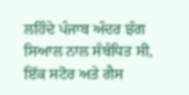ਲਹਿੰਦੇ ਪੰਜਾਬ ਅੰਦਰ ਝੰਗ ਸਿਆਲ ਨਾਲ ਸੰਬੰਧਿਤ ਸੀ, ਇੱਕ ਸਟੋਰ ਅਤੇ ਗੈਸ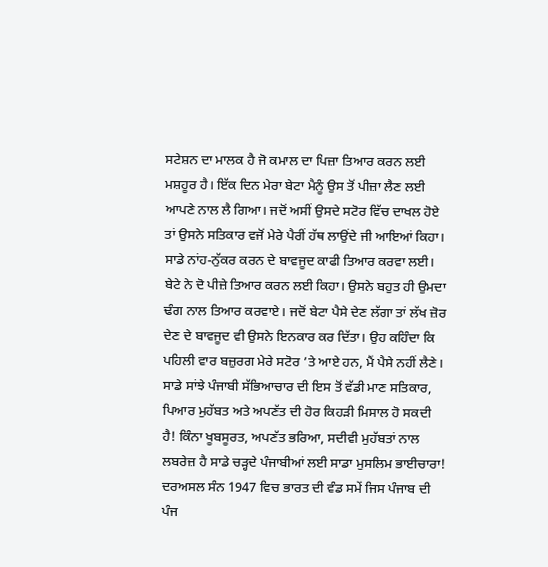ਸਟੇਸ਼ਨ ਦਾ ਮਾਲਕ ਹੈ ਜੋ ਕਮਾਲ ਦਾ ਪਿਜ਼ਾ ਤਿਆਰ ਕਰਨ ਲਈ ਮਸ਼ਹੂਰ ਹੈ। ਇੱਕ ਦਿਨ ਮੇਰਾ ਬੇਟਾ ਮੈਨੂੰ ਉਸ ਤੋਂ ਪੀਜ਼ਾ ਲੈਣ ਲਈ ਆਪਣੇ ਨਾਲ ਲੈ ਗਿਆ। ਜਦੋਂ ਅਸੀਂ ਉਸਦੇ ਸਟੋਰ ਵਿੱਚ ਦਾਖਲ ਹੋਏ ਤਾਂ ਉਸਨੇ ਸਤਿਕਾਰ ਵਜੋਂ ਮੇਰੇ ਪੈਰੀਂ ਹੱਥ ਲਾਉਂਦੇ ਜੀ ਆਇਆਂ ਕਿਹਾ। ਸਾਡੇ ਨਾਂਹ-ਨੁੱਕਰ ਕਰਨ ਦੇ ਬਾਵਜੂਦ ਕਾਫੀ ਤਿਆਰ ਕਰਵਾ ਲਈ। ਬੇਟੇ ਨੇ ਦੋ ਪੀਜ਼ੇ ਤਿਆਰ ਕਰਨ ਲਈ ਕਿਹਾ। ਉਸਨੇ ਬਹੁਤ ਹੀ ਉਮਦਾ ਢੰਗ ਨਾਲ ਤਿਆਰ ਕਰਵਾਏ। ਜਦੋਂ ਬੇਟਾ ਪੈਸੇ ਦੇਣ ਲੱਗਾ ਤਾਂ ਲੱਖ ਜ਼ੋਰ ਦੇਣ ਦੇ ਬਾਵਜੂਦ ਵੀ ਉਸਨੇ ਇਨਕਾਰ ਕਰ ਦਿੱਤਾ। ਉਹ ਕਹਿੰਦਾ ਕਿ ਪਹਿਲੀ ਵਾਰ ਬਜ਼ੁਰਗ ਮੇਰੇ ਸਟੋਰ ’ਤੇ ਆਏ ਹਨ, ਮੈਂ ਪੈਸੇ ਨਹੀਂ ਲੈਣੇ। ਸਾਡੇ ਸਾਂਝੇ ਪੰਜਾਬੀ ਸੱਭਿਆਚਾਰ ਦੀ ਇਸ ਤੋਂ ਵੱਡੀ ਮਾਣ ਸਤਿਕਾਰ, ਪਿਆਰ ਮੁਹੱਬਤ ਅਤੇ ਅਪਣੱਤ ਦੀ ਹੋਰ ਕਿਹੜੀ ਮਿਸਾਲ ਹੋ ਸਕਦੀ ਹੈ! ਕਿੰਨਾ ਖੂਬਸੂਰਤ, ਅਪਣੱਤ ਭਰਿਆ, ਸਦੀਵੀ ਮੁਹੱਬਤਾਂ ਨਾਲ ਲਬਰੇਜ਼ ਹੈ ਸਾਡੇ ਚੜ੍ਹਦੇ ਪੰਜਾਬੀਆਂ ਲਈ ਸਾਡਾ ਮੁਸਲਿਮ ਭਾਈਚਾਰਾ!
ਦਰਅਸਲ ਸੰਨ 1947 ਵਿਚ ਭਾਰਤ ਦੀ ਵੰਡ ਸਮੇਂ ਜਿਸ ਪੰਜਾਬ ਦੀ ਪੰਜ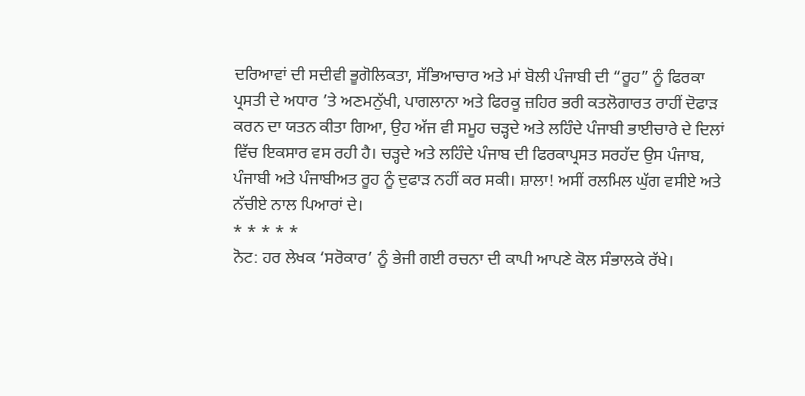ਦਰਿਆਵਾਂ ਦੀ ਸਦੀਵੀ ਭੂਗੋਲਿਕਤਾ, ਸੱਭਿਆਚਾਰ ਅਤੇ ਮਾਂ ਬੋਲੀ ਪੰਜਾਬੀ ਦੀ “ਰੂਹ” ਨੂੰ ਫਿਰਕਾ ਪ੍ਰਸਤੀ ਦੇ ਅਧਾਰ ’ਤੇ ਅਣਮਨੁੱਖੀ, ਪਾਗਲਾਨਾ ਅਤੇ ਫਿਰਕੂ ਜ਼ਹਿਰ ਭਰੀ ਕਤਲੋਗਾਰਤ ਰਾਹੀਂ ਦੋਫਾੜ ਕਰਨ ਦਾ ਯਤਨ ਕੀਤਾ ਗਿਆ, ਉਹ ਅੱਜ ਵੀ ਸਮੂਹ ਚੜ੍ਹਦੇ ਅਤੇ ਲਹਿੰਦੇ ਪੰਜਾਬੀ ਭਾਈਚਾਰੇ ਦੇ ਦਿਲਾਂ ਵਿੱਚ ਇਕਸਾਰ ਵਸ ਰਹੀ ਹੈ। ਚੜ੍ਹਦੇ ਅਤੇ ਲਹਿੰਦੇ ਪੰਜਾਬ ਦੀ ਫਿਰਕਾਪ੍ਰਸਤ ਸਰਹੱਦ ਉਸ ਪੰਜਾਬ, ਪੰਜਾਬੀ ਅਤੇ ਪੰਜਾਬੀਅਤ ਰੂਹ ਨੂੰ ਦੁਫਾੜ ਨਹੀਂ ਕਰ ਸਕੀ। ਸ਼ਾਲਾ! ਅਸੀਂ ਰਲਮਿਲ ਘੁੱਗ ਵਸੀਏ ਅਤੇ ਨੱਚੀਏ ਨਾਲ ਪਿਆਰਾਂ ਦੇ।
* * * * *
ਨੋਟ: ਹਰ ਲੇਖਕ ‘ਸਰੋਕਾਰ’ ਨੂੰ ਭੇਜੀ ਗਈ ਰਚਨਾ ਦੀ ਕਾਪੀ ਆਪਣੇ ਕੋਲ ਸੰਭਾਲਕੇ ਰੱਖੇ।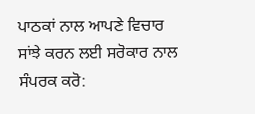ਪਾਠਕਾਂ ਨਾਲ ਆਪਣੇ ਵਿਚਾਰ ਸਾਂਝੇ ਕਰਨ ਲਈ ਸਰੋਕਾਰ ਨਾਲ ਸੰਪਰਕ ਕਰੋ: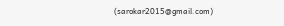(sarokar2015@gmail.com)